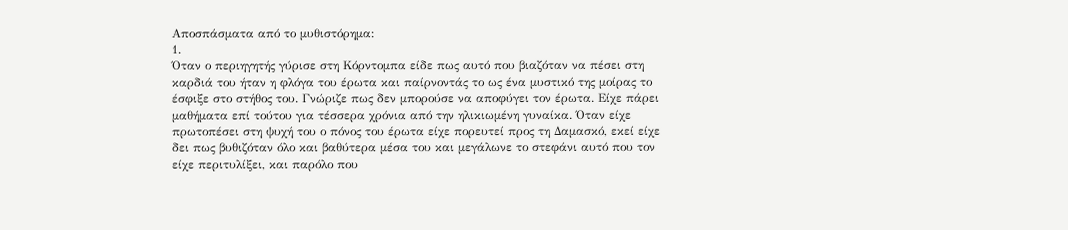Αποσπάσματα από το μυθιστόρημα:
1.
Όταν ο περιηγητής γύρισε στη Κόρντομπα είδε πως αυτό που βιαζόταν να πέσει στη καρδιά του ήταν η φλόγα του έρωτα και παίρνοντάς το ως ένα μυστικό της μοίρας το έσφιξε στο στήθος του. Γνώριζε πως δεν μπορούσε να αποφύγει τον έρωτα. Είχε πάρει μαθήματα επί τούτου για τέσσερα χρόνια από την ηλικιωμένη γυναίκα. Όταν είχε πρωτοπέσει στη ψυχή του ο πόνος του έρωτα είχε πορευτεί προς τη Δαμασκό, εκεί είχε δει πως βυθιζόταν όλο και βαθύτερα μέσα του και μεγάλωνε το στεφάνι αυτό που τον είχε περιτυλίξει, και παρόλο που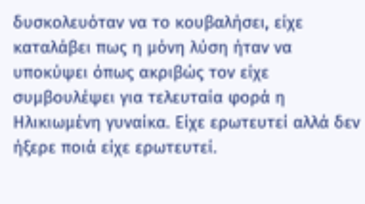δυσκολευόταν να το κουβαλήσει, είχε καταλάβει πως η μόνη λύση ήταν να υποκύψει όπως ακριβώς τον είχε συμβουλέψει για τελευταία φορά η Ηλικιωμένη γυναίκα. Είχε ερωτευτεί αλλά δεν ήξερε ποιά είχε ερωτευτεί.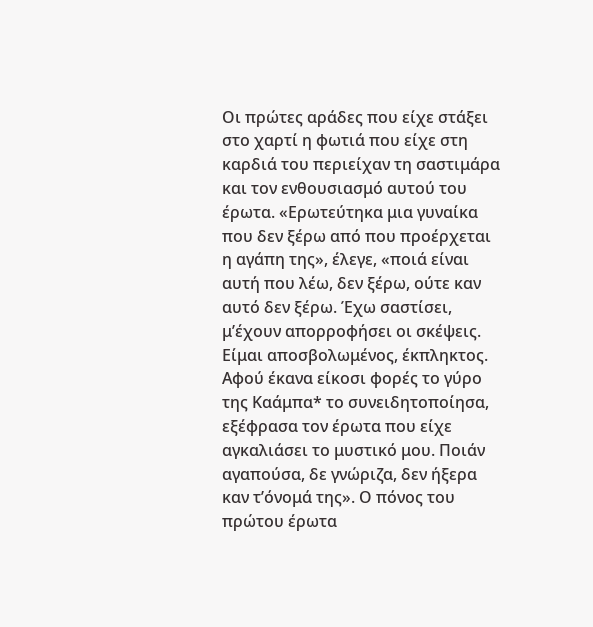Οι πρώτες αράδες που είχε στάξει στο χαρτί η φωτιά που είχε στη καρδιά του περιείχαν τη σαστιμάρα και τον ενθουσιασμό αυτού του έρωτα. «Ερωτεύτηκα μια γυναίκα που δεν ξέρω από που προέρχεται η αγάπη της», έλεγε, «ποιά είναι αυτή που λέω, δεν ξέρω, ούτε καν αυτό δεν ξέρω. Έχω σαστίσει, μ’έχουν απορροφήσει οι σκέψεις. Είμαι αποσβολωμένος, έκπληκτος. Αφού έκανα είκοσι φορές το γύρο της Καάμπα* το συνειδητοποίησα, εξέφρασα τον έρωτα που είχε αγκαλιάσει το μυστικό μου. Ποιάν αγαπούσα, δε γνώριζα, δεν ήξερα καν τ’όνομά της». Ο πόνος του πρώτου έρωτα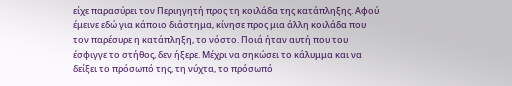είχε παρασύρει τον Περιηγητή προς τη κοιλάδα της κατάπληξης. Αφού έμεινε εδώ για κάποιο διάστημα, κίνησε προς μια άλλη κοιλάδα που τον παρέσυρε η κατάπληξη, το νόστο. Ποιά ήταν αυτή που του έσφιγγε το στήθος, δεν ήξερε. Μέχρι να σηκώσει το κάλυμμα και να δείξει το πρόσωπό της, τη νύχτα, το πρόσωπό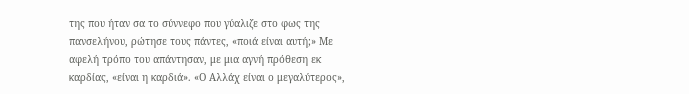της που ήταν σα το σύννεφο που γύαλιζε στο φως της πανσελήνου, ρώτησε τους πάντες, «ποιά είναι αυτή;» Με αφελή τρόπο του απάντησαν, με μια αγνή πρόθεση εκ καρδίας, «είναι η καρδιά». «Ο Αλλάχ είναι ο μεγαλύτερος»,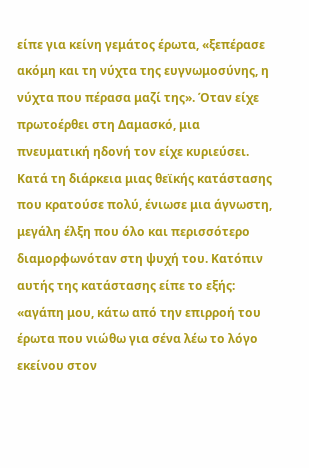είπε για κείνη γεμάτος έρωτα, «ξεπέρασε ακόμη και τη νύχτα της ευγνωμοσύνης, η νύχτα που πέρασα μαζί της». Όταν είχε πρωτοέρθει στη Δαμασκό, μια πνευματική ηδονή τον είχε κυριεύσει. Κατά τη διάρκεια μιας θεϊκής κατάστασης που κρατούσε πολύ, ένιωσε μια άγνωστη, μεγάλη έλξη που όλο και περισσότερο διαμορφωνόταν στη ψυχή του. Κατόπιν αυτής της κατάστασης είπε το εξής: «αγάπη μου, κάτω από την επιρροή του έρωτα που νιώθω για σένα λέω το λόγο εκείνου στον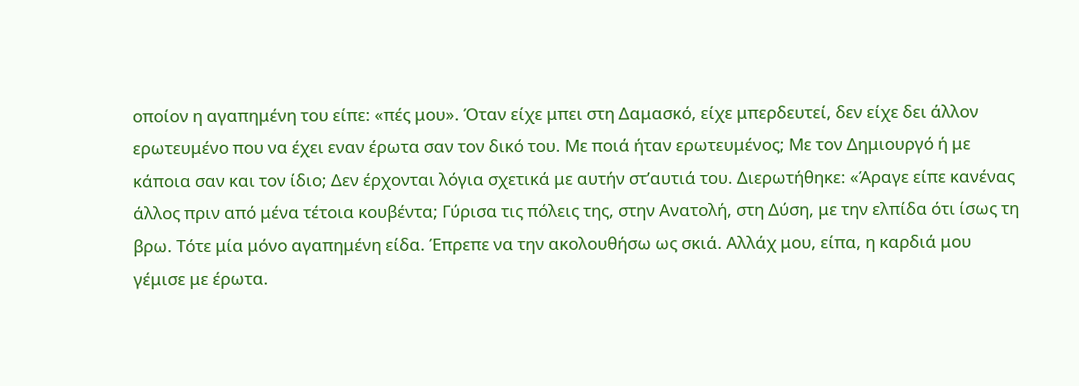οποίον η αγαπημένη του είπε: «πές μου». Όταν είχε μπει στη Δαμασκό, είχε μπερδευτεί, δεν είχε δει άλλον ερωτευμένο που να έχει εναν έρωτα σαν τον δικό του. Με ποιά ήταν ερωτευμένος; Με τον Δημιουργό ή με κάποια σαν και τον ίδιο; Δεν έρχονται λόγια σχετικά με αυτήν στ’αυτιά του. Διερωτήθηκε: «Άραγε είπε κανένας άλλος πριν από μένα τέτοια κουβέντα; Γύρισα τις πόλεις της, στην Ανατολή, στη Δύση, με την ελπίδα ότι ίσως τη βρω. Τότε μία μόνο αγαπημένη είδα. Έπρεπε να την ακολουθήσω ως σκιά. Αλλάχ μου, είπα, η καρδιά μου γέμισε με έρωτα.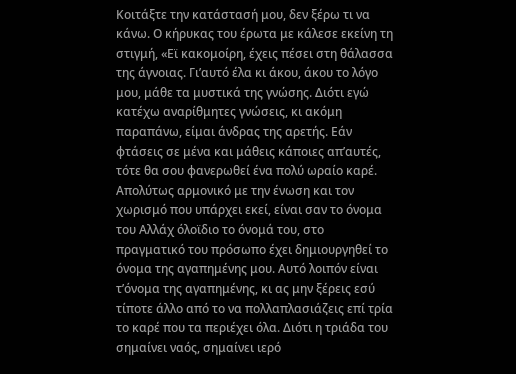Κοιτάξτε την κατάστασή μου, δεν ξέρω τι να κάνω. Ο κήρυκας του έρωτα με κάλεσε εκείνη τη στιγμή, «Εϊ κακομοίρη, έχεις πέσει στη θάλασσα της άγνοιας. Γι’αυτό έλα κι άκου, άκου το λόγο μου, μάθε τα μυστικά της γνώσης. Διότι εγώ κατέχω αναρίθμητες γνώσεις, κι ακόμη παραπάνω, είμαι άνδρας της αρετής. Εάν φτάσεις σε μένα και μάθεις κάποιες απ’αυτές, τότε θα σου φανερωθεί ένα πολύ ωραίο καρέ. Απολύτως αρμονικό με την ένωση και τον χωρισμό που υπάρχει εκεί, είναι σαν το όνομα του Αλλάχ όλοϊδιο το όνομά του, στο πραγματικό του πρόσωπο έχει δημιουργηθεί το όνομα της αγαπημένης μου. Αυτό λοιπόν είναι τ’όνομα της αγαπημένης, κι ας μην ξέρεις εσύ τίποτε άλλο από το να πολλαπλασιάζεις επί τρία το καρέ που τα περιέχει όλα. Διότι η τριάδα του σημαίνει ναός, σημαίνει ιερό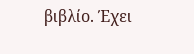βιβλίο. Έχει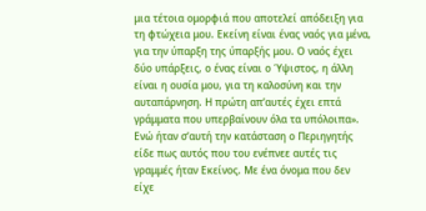μια τέτοια ομορφιά που αποτελεί απόδειξη για τη φτώχεια μου. Εκείνη είναι ένας ναός για μένα, για την ύπαρξη της ύπαρξής μου. Ο ναός έχει δύο υπάρξεις, ο ένας είναι ο Ύψιστος, η άλλη είναι η ουσία μου, για τη καλοσύνη και την αυταπάρνηση. Η πρώτη απ’αυτές έχει επτά γράμματα που υπερβαίνουν όλα τα υπόλοιπα». Ενώ ήταν σ’αυτή την κατάσταση ο Περιηγητής είδε πως αυτός που του ενέπνεε αυτές τις γραμμές ήταν Εκείνος. Με ένα όνομα που δεν είχε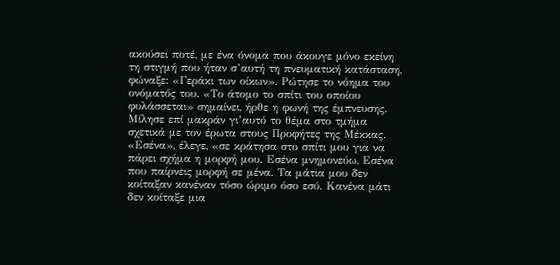ακούσει ποτέ, με ένα όνομα που άκουγε μόνο εκείνη τη στιγμή που ήταν σ’αυτή τη πνευματική κατάσταση, φώναξε: «Γεράκι των οίκων». Ρώτησε το νόημα του ονόματός του. «Το άτομο το σπίτι του οποίου φυλάσσεται» σημαίνει, ήρθε η φωνή της έμπνευσης. Μίλησε επί μακράν γι’αυτό το θέμα στο τμήμα σχετικά με τον έρωτα στους Προφήτες της Μέκκας. «Εσένα», έλεγε, «σε κράτησα στο σπίτι μου για να πάρει σχήμα η μορφή μου. Εσένα μνημονεύω, Εσένα που παίρνεις μορφή σε μένα. Τα μάτια μου δεν κοίταξαν κανέναν τόσο ώριμο όσο εσύ. Κανένα μάτι δεν κοίταξε μια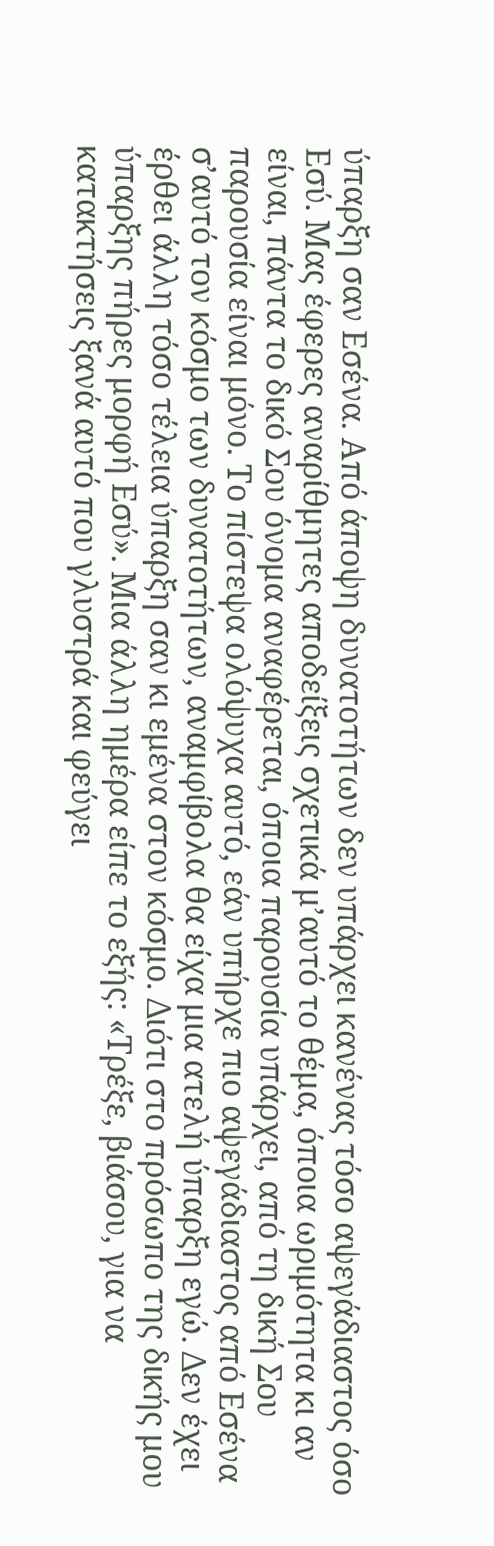ύπαρξη σαν Εσένα. Από άποψη δυνατοτήτων δεν υπάρχει κανένας τόσο αψεγάδιαστος όσο Εσύ. Μας έφερες αναρίθμητες αποδείξεις σχετικά μ’αυτό το θέμα, όποια ωριμότητα κι αν είναι, πάντα το δικό Σου όνομα αναφέρεται, όποια παρουσία υπάρχει, από τη δική Σου παρουσία είναι μόνο. Το πίστεψα ολόψυχα αυτό, εάν υπήρχε πιο αψεγάδιαστος από Εσένα σ’αυτό τον κόσμο των δυνατοτήτων, αναμφίβολα θα είχα μια ατελή ύπαρξη εγώ. Δεν έχει έρθει άλλη τόσο τέλεια ύπαρξη σαν κι εμένα στον κόσμο. Διότι στο πρόσωπο της δικής μου ύπαρξης πήρες μορφή Εσύ». Μια άλλη ημέρα είπε το εξής: «Τρέξε, βιάσου, για να κατακτήσεις ξανά αυτό που γλυστρά και φεύγει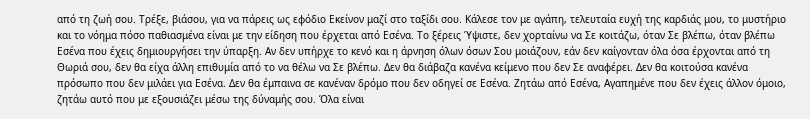από τη ζωή σου. Τρέξε, βιάσου, για να πάρεις ως εφόδιο Εκείνον μαζί στο ταξίδι σου. Κάλεσε τον με αγάπη, τελευταία ευχή της καρδιάς μου, το μυστήριο και το νόημα πόσο παθιασμένα είναι με την είδηση που έρχεται από Εσένα. Το ξέρεις Ύψιστε, δεν χορταίνω να Σε κοιτάζω, όταν Σε βλέπω, όταν βλέπω Εσένα που έχεις δημιουργήσει την ύπαρξη. Αν δεν υπήρχε το κενό και η άρνηση όλων όσων Σου μοιάζουν, εάν δεν καίγονταν όλα όσα έρχονται από τη Θωριά σου, δεν θα είχα άλλη επιθυμία από το να θέλω να Σε βλέπω. Δεν θα διάβαζα κανένα κείμενο που δεν Σε αναφέρει. Δεν θα κοιτούσα κανένα πρόσωπο που δεν μιλάει για Εσένα. Δεν θα έμπαινα σε κανέναν δρόμο που δεν οδηγεί σε Εσένα. Ζητάω από Εσένα, Αγαπημένε που δεν έχεις άλλον όμοιο, ζητάω αυτό που με εξουσιάζει μέσω της δύναμής σου. Όλα είναι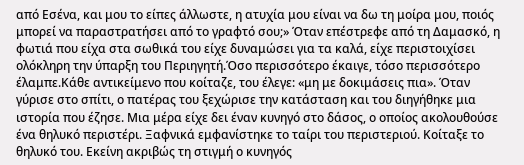από Εσένα, και μου το είπες άλλωστε, η ατυχία μου είναι να δω τη μοίρα μου, ποιός μπορεί να παραστρατήσει από το γραφτό σου;» Όταν επέστρεφε από τη Δαμασκό, η φωτιά που είχα στα σωθικά του είχε δυναμώσει για τα καλά, είχε περιστοιχίσει ολόκληρη την ύπαρξη του Περιηγητή.Όσο περισσότερο έκαιγε, τόσο περισσότερο έλαμπε.Κάθε αντικείμενο που κοίταζε, του έλεγε: «μη με δοκιμάσεις πια». Όταν γύρισε στο σπίτι, ο πατέρας του ξεχώρισε την κατάσταση και του διηγήθηκε μια ιστορία που έζησε. Μια μέρα είχε δει έναν κυνηγό στο δάσος, ο οποίος ακολουθούσε ένα θηλυκό περιστέρι. Ξαφνικά εμφανίστηκε το ταίρι του περιστεριού. Κοίταξε το θηλυκό του. Εκείνη ακριβώς τη στιγμή ο κυνηγός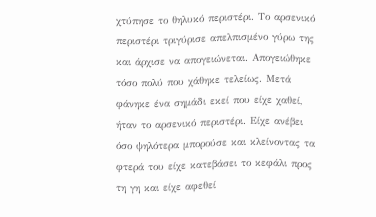χτύπησε το θηλυκό περιστέρι. Το αρσενικό περιστέρι τριγύρισε απελπισμένο γύρω της και άρχισε να απογειώνεται. Απογειώθηκε τόσο πολύ που χάθηκε τελείως. Μετά φάνηκε ένα σημάδι εκεί που είχε χαθεί, ήταν το αρσενικό περιστέρι. Είχε ανέβει όσο ψηλότερα μπορούσε και κλείνοντας τα φτερά του είχε κατεβάσει το κεφάλι προς τη γη και είχε αφεθεί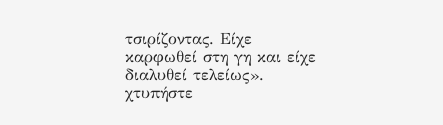τσιρίζοντας. Είχε καρφωθεί στη γη και είχε διαλυθεί τελείως».
χτυπήστε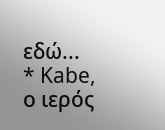εδώ...
* Kabe, ο ιερός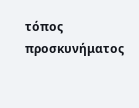τόπος προσκυνήματος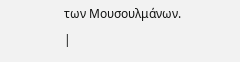των Μουσουλμάνων.
|